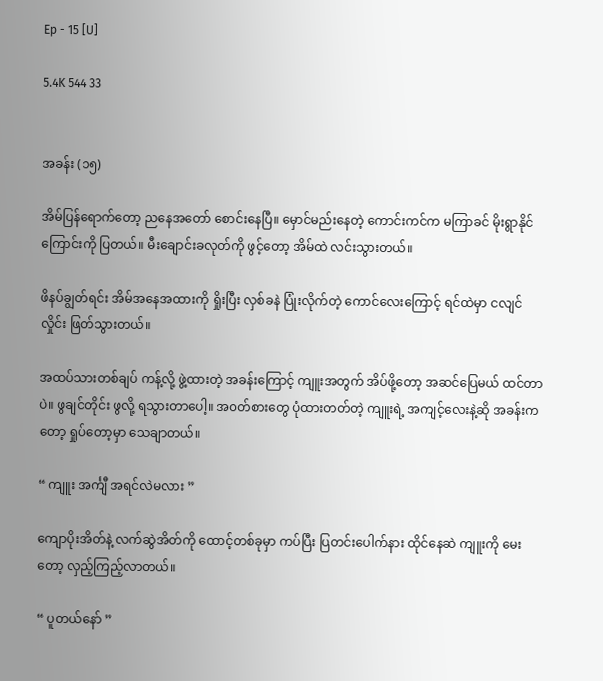Ep - 15 [U]

5.4K 544 33


အခန်း (၁၅)

အိမ်ပြန်ရောက်တော့ ညနေအတော် စောင်းနေပြီ။ မှောင်မည်းနေတဲ့ ကောင်းကင်က မကြာခင် မိုးရွာနိုင်ကြောင်းကို ပြတယ်။ မီးချောင်းခလုတ်ကို ဖွင့်တော့ အိမ်ထဲ လင်းသွားတယ်။

ဖိနပ်ချွတ်ရင်း အိမ်အနေအထားကို ရှိုးပြီး လှစ်ခနဲ ပြုံးလိုက်တဲ့ ကောင်လေးကြောင့် ရင်ထဲမှာ ငလျင်လှိုင်း ဖြတ်သွားတယ်။

အထပ်သားတစ်ချပ် ကန့်လို့ ဖွဲ့ထားတဲ့ အခန်းကြောင့် ကျူးအတွက် အိပ်ဖို့တော့ အဆင်ပြေမယ် ထင်တာပဲ။ ဖွချင်တိုင်း ဖွလို့ ရသွားတာပေါ့။ အ၀တ်စားတွေ ပုံထားတတ်တဲ့ ကျူးရဲ့ အကျင့်လေးနဲ့ဆို အခန်းကတော့ ရှုပ်တော့မှာ သေချာတယ်။

“ ကျူး အင်္ကျီ အရင်လဲမလား ”

ကျောပိုးအိတ်နဲ့ လက်ဆွဲအိတ်ကို ထောင့်တစ်ခုမှာ ကပ်ပြီး ပြတင်းပေါက်နား ထိုင်နေဆဲ ကျူးကို မေးတော့ လှည့်ကြည့်လာတယ်။

“ ပူတယ်နော် ”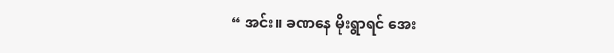“ အင်း။ ခဏနေ မိုးရွာရင် အေး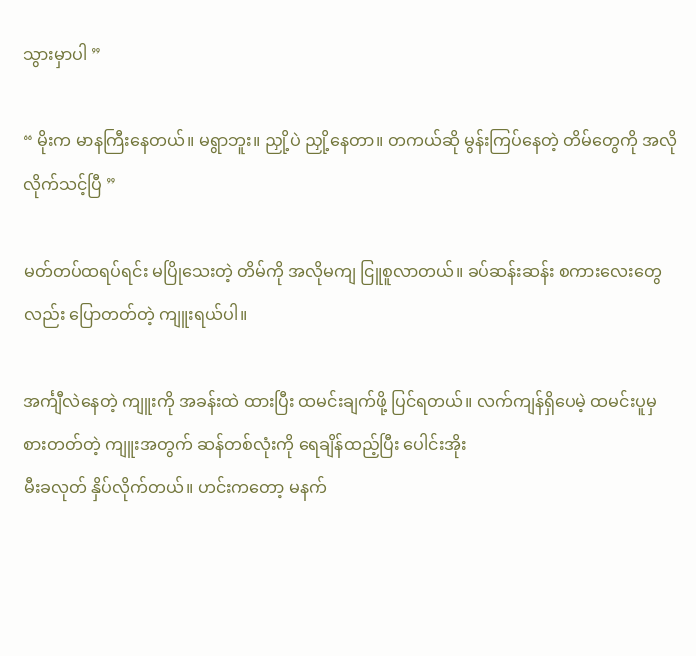သွားမှာပါ ”

“ မိုးက မာနကြီးနေတယ်။ မရွာဘူး။ ညှို့ပဲ ညှို့နေတာ။ တကယ်ဆို မွန်းကြပ်နေတဲ့ တိမ်တွေကို အလိုလိုက်သင့်ပြီ ”

မတ်တပ်ထရပ်ရင်း မပြိုသေးတဲ့ တိမ်ကို အလိုမကျ ငြူစူလာတယ်။ ခပ်ဆန်းဆန်း စကားလေးတွေလည်း ပြောတတ်တဲ့ ကျူးရယ်ပါ။

အင်္ကျီလဲနေတဲ့ ကျူးကို အခန်းထဲ ထားပြီး ထမင်းချက်ဖို့ ပြင်ရတယ်။ လက်ကျန်ရှိပေမဲ့ ထမင်းပူမှ စားတတ်တဲ့ ကျူးအတွက် ဆန်တစ်လုံးကို ရေချိန်ထည့်ပြီး ပေါင်းအိုး
မီးခလုတ် နှိပ်လိုက်တယ်။ ဟင်းကတော့ မနက်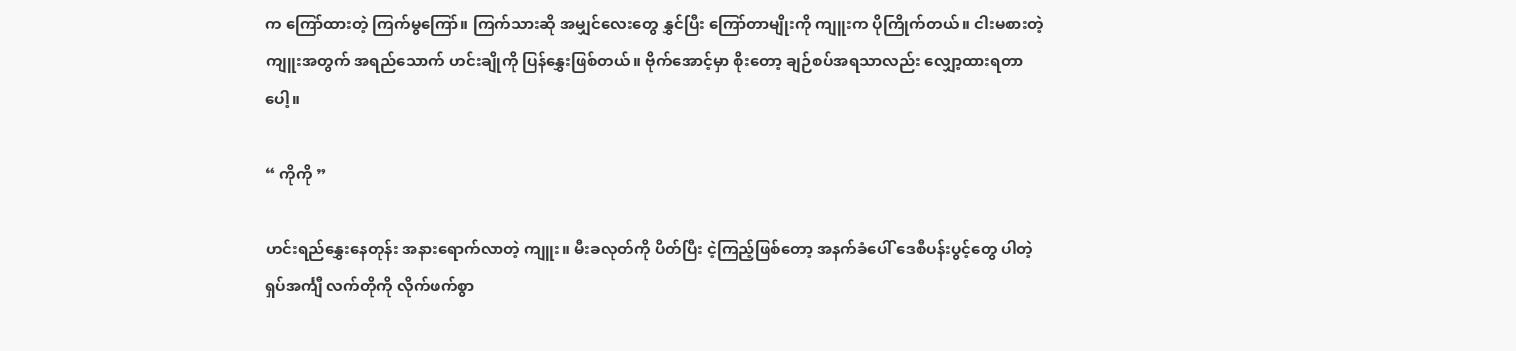က ကြော်ထားတဲ့ ကြက်မွကြော်။ ကြက်သားဆို အမျှင်လေးတွေ နွှင်ပြီး ကြော်တာမျိုးကို ကျူးက ပိုကြိုက်တယ်။ ငါးမစားတဲ့ ကျူးအတွက် အရည်သောက် ဟင်းချိုကို ပြန်နွှေးဖြစ်တယ်။ ဗိုက်အောင့်မှာ စိုးတော့ ချဉ်စပ်အရသာလည်း လျှော့ထားရတာပေါ့။

“ ကိုကို ”

ဟင်းရည်နွှေးနေတုန်း အနားရောက်လာတဲ့ ကျူး။ မီးခလုတ်ကို ပိတ်ပြီး ငဲ့ကြည့်ဖြစ်တော့ အနက်ခံပေါ် ဒေစီပန်းပွင့်တွေ ပါတဲ့ ရှပ်အင်္ကျီ လက်တိုကို လိုက်ဖက်စွာ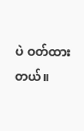ပဲ ဝတ်ထားတယ်။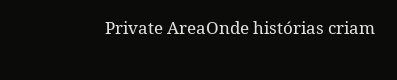Private AreaOnde histórias criam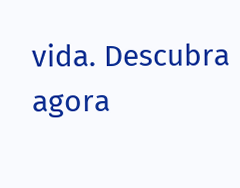vida. Descubra agora